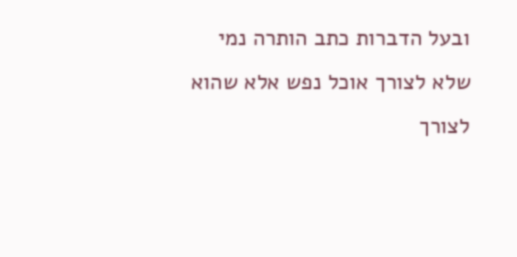ובעל הדברות כתב הותרה נמי שלא לצורך אוכל נפש אלא שהוא לצורך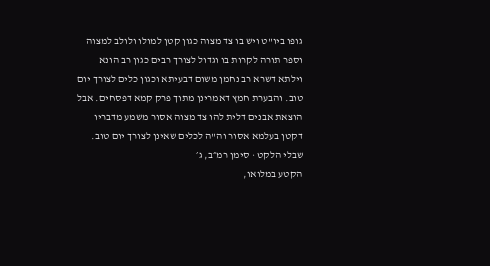גופו ביו"ט ויש בו צד מצוה כגון קטן למולו ולולב למצוה וספר תורה לקרות בו וגדול לצורך רבים כגון רב הונא וילתא דשרא רב נחמן משום דבעיתא וכגון כלים לצורך יום טוב. והבערת חמץ דאמרינן מתוך פרק קמא דפסחים. אבל הוצאת אבנים דלית להו צד מצוה אסור משמע מדבריו דקטן בעלמא אסור וה"ה לכלים שאינן לצורך יום טוב.
שבלי הלקט · סימן רמ״ב, ג׳
הקטע במלואו,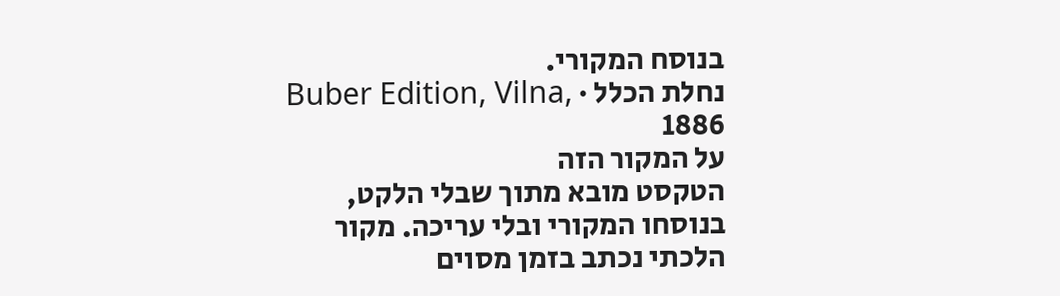בנוסח המקורי.
נחלת הכלל · Buber Edition, Vilna, 1886
על המקור הזה
הטקסט מובא מתוך שבלי הלקט, בנוסחו המקורי ובלי עריכה. מקור הלכתי נכתב בזמן מסוים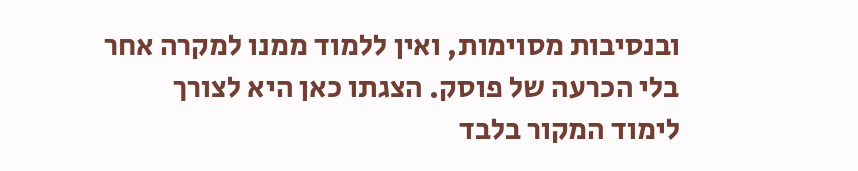ובנסיבות מסוימות, ואין ללמוד ממנו למקרה אחר בלי הכרעה של פוסק. הצגתו כאן היא לצורך לימוד המקור בלבד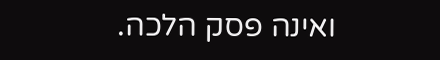ואינה פסק הלכה.